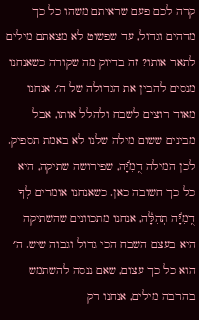קרה לכם פעם שראיתם משהו כל כך מדהים וגדול, עד שפשוט לא מצאתם מילים לתאר אותו? זה בדיוק מה שקורה כשאנחנו מנסים להבין את הגדולה של ה׳. אנחנו מאוד רוצים לשבח ולהלל אותו, אבל מבינים ששום מילה שלנו לא באמת תספיק. לכן המילה דֻֽמִיָּ֬ה, שפירושה שתיקה, היא כל כך חשובה כאן. כשאנחנו אומרים לְךָ דֻֽמִיָּ֬ה תְהִלָּ֓ה, אנחנו מתכוונים שהשתיקה היא בעצם השבח הכי גדול וגבוה שיש. ה׳ הוא כל כך עצום, שאם ננסה להשתמש בהרבה מילים, אנחנו רק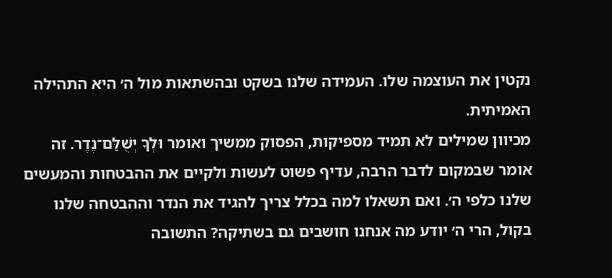נקטין את העוצמה שלו. העמידה שלנו בשקט ובהשתאות מול ה׳ היא התהילה האמיתית.
מכיוון שמילים לא תמיד מספיקות, הפסוק ממשיך ואומר וּלְךָ יְשֻׁלַּם־נֶדֶר. זה אומר שבמקום לדבר הרבה, עדיף פשוט לעשות ולקיים את ההבטחות והמעשים שלנו כלפי ה׳. ואם תשאלו למה בכלל צריך להגיד את הנדר וההבטחה שלנו בקול, הרי ה׳ יודע מה אנחנו חושבים גם בשתיקה? התשובה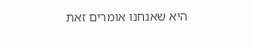היא שאנחנו אומרים זאת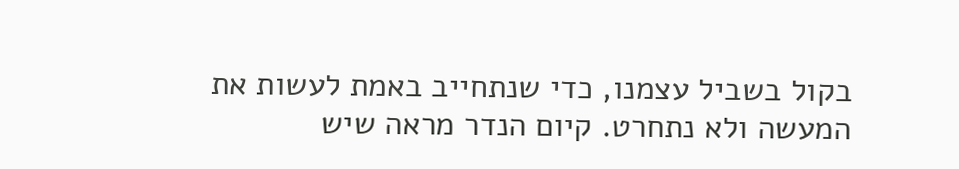בקול בשביל עצמנו, כדי שנתחייב באמת לעשות את המעשה ולא נתחרט. קיום הנדר מראה שיש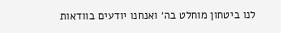לנו ביטחון מוחלט בה׳ ואנחנו יודעים בוודאות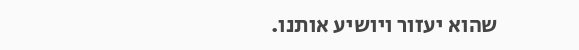שהוא יעזור ויושיע אותנו.